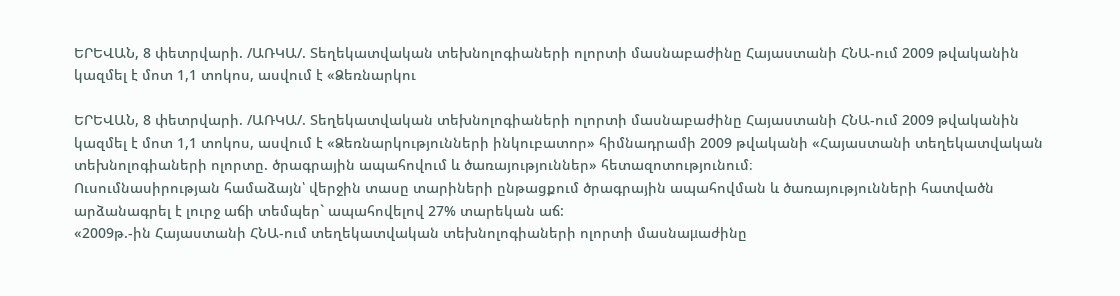ԵՐԵՎԱՆ, 8 փետրվարի. /ԱՌԿԱ/. Տեղեկատվական տեխնոլոգիաների ոլորտի մասնաբաժինը Հայաստանի ՀՆԱ-ում 2009 թվականին կազմել է մոտ 1,1 տոկոս, ասվում է «Ձեռնարկու

ԵՐԵՎԱՆ, 8 փետրվարի. /ԱՌԿԱ/. Տեղեկատվական տեխնոլոգիաների ոլորտի մասնաբաժինը Հայաստանի ՀՆԱ-ում 2009 թվականին կազմել է մոտ 1,1 տոկոս, ասվում է «Ձեռնարկությունների ինկուբատոր» հիմնադրամի 2009 թվականի «Հայաստանի տեղեկատվական տեխնոլոգիաների ոլորտը. ծրագրային ապահովում և ծառայություններ» հետազոտությունում։
Ուսումնասիրության համաձայն՝ վերջին տասը տարիների ընթացքում ծրագրային ապահովման և ծառայությունների հատվածն արձանագրել է լուրջ աճի տեմպեր` ապահովելով 27% տարեկան աճ:
«2009թ.-ին Հայաստանի ՀՆԱ-ում տեղեկատվական տեխնոլոգիաների ոլորտի մասնաμաժինը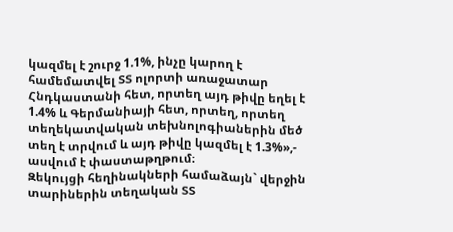կազմել է շուրջ 1.1%, ինչը կարող է համեմատվել ՏՏ ոլորտի առաջատար Հնդկաստանի հետ, որտեղ այդ թիվը եղել է 1.4% և Գերմանիայի հետ, որտեղ, որտեղ տեղեկատվական տեխնոլոգիաներին մեծ տեղ է տրվում և այդ թիվը կազմել է 1.3%»,- ասվում է փաստաթղթում։
Զեկույցի հեղինակների համաձայն` վերջին տարիներին տեղական ՏՏ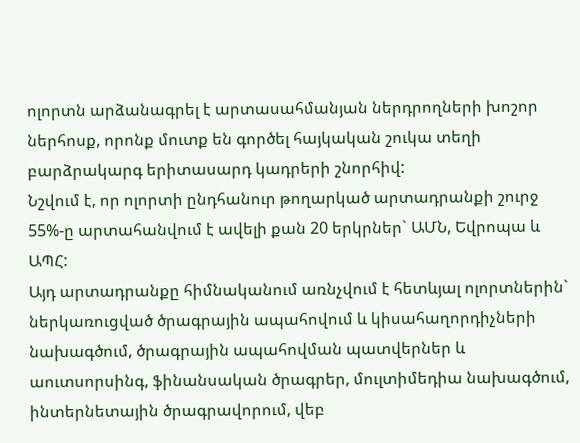ոլորտն արձանագրել է արտասահմանյան ներդրողների խոշոր ներհոսք, որոնք մուտք են գործել հայկական շուկա տեղի բարձրակարգ երիտասարդ կադրերի շնորհիվ:
Նշվում է, որ ոլորտի ընդհանուր թողարկած արտադրանքի շուրջ 55%-ը արտահանվում է ավելի քան 20 երկրներ` ԱՄՆ, Եվրոպա և ԱՊՀ:
Այդ արտադրանքը հիմնականում առնչվում է հետևյալ ոլորտներին` ներկառուցված ծրագրային ապահովում և կիսահաղորդիչների նախագծում, ծրագրային ապահովման պատվերներ և աուտսորսինգ, ֆինանսական ծրագրեր, մուլտիմեդիա նախագծում, ինտերնետային ծրագրավորում, վեբ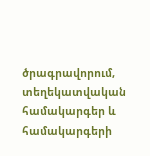ծրագրավորում, տեղեկատվական համակարգեր և համակարգերի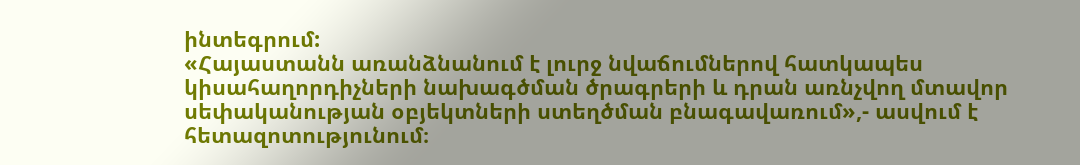ինտեգրում:
«Հայաստանն առանձնանում է լուրջ նվաճումներով հատկապես կիսահաղորդիչների նախագծման ծրագրերի և դրան առնչվող մտավոր սեփականության օբյեկտների ստեղծման բնագավառում»,- ասվում է հետազոտությունում։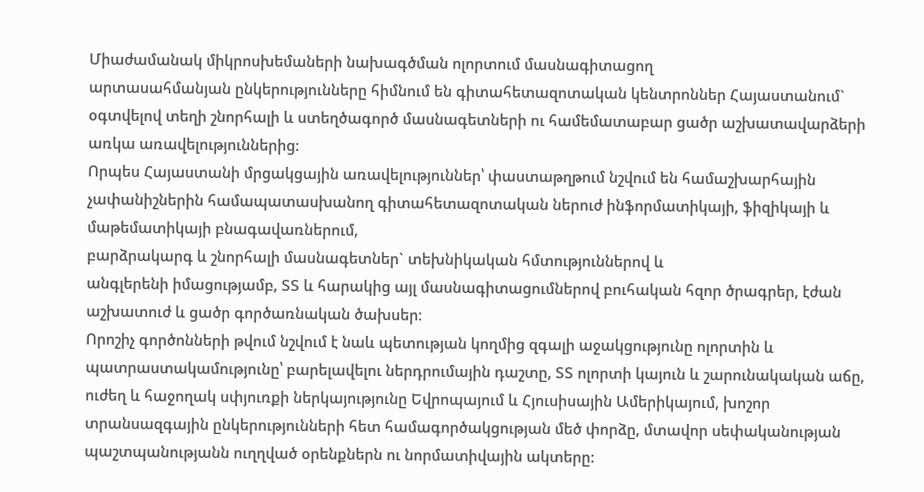Միաժամանակ միկրոսխեմաների նախագծման ոլորտում մասնագիտացող
արտասահմանյան ընկերությունները հիմնում են գիտահետազոտական կենտրոններ Հայաստանում` օգտվելով տեղի շնորհալի և ստեղծագործ մասնագետների ու համեմատաբար ցածր աշխատավարձերի առկա առավելություններից:
Որպես Հայաստանի մրցակցային առավելություններ՝ փաստաթղթում նշվում են համաշխարհային չափանիշներին համապատասխանող գիտահետազոտական ներուժ ինֆորմատիկայի, ֆիզիկայի և մաթեմատիկայի բնագավառներում,
բարձրակարգ և շնորհալի մասնագետներ` տեխնիկական հմտություններով և
անգլերենի իմացությամբ, ՏՏ և հարակից այլ մասնագիտացումներով բուհական հզոր ծրագրեր, էժան աշխատուժ և ցածր գործառնական ծախսեր։
Որոշիչ գործոնների թվում նշվում է նաև պետության կողմից զգալի աջակցությունը ոլորտին և պատրաստակամությունը՝ բարելավելու ներդրումային դաշտը, ՏՏ ոլորտի կայուն և շարունակական աճը, ուժեղ և հաջողակ սփյուռքի ներկայությունը Եվրոպայում և Հյուսիսային Ամերիկայում, խոշոր տրանսազգային ընկերությունների հետ համագործակցության մեծ փորձը, մտավոր սեփականության պաշտպանությանն ուղղված օրենքներն ու նորմատիվային ակտերը: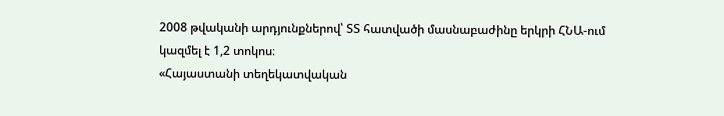2008 թվականի արդյունքներով՝ ՏՏ հատվածի մասնաբաժինը երկրի ՀՆԱ-ում կազմել է 1,2 տոկոս։
«Հայաստանի տեղեկատվական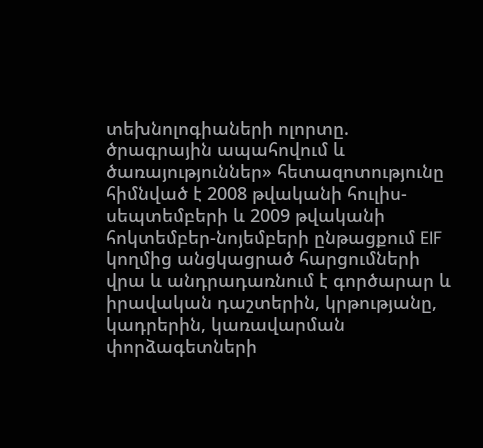տեխնոլոգիաների ոլորտը. ծրագրային ապահովում և ծառայություններ» հետազոտությունը հիմնված է 2008 թվականի հուլիս-սեպտեմբերի և 2009 թվականի հոկտեմբեր-նոյեմբերի ընթացքում EIF կողմից անցկացրած հարցումների վրա և անդրադառնում է գործարար և իրավական դաշտերին, կրթությանը, կադրերին, կառավարման փորձագետների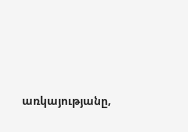առկայությանը,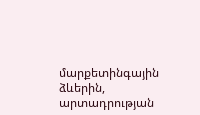մարքետինգային ձևերին, արտադրության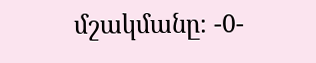մշակմանը։ -0-